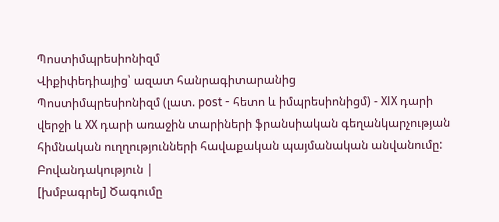Պոստիմպրեսիոնիզմ
Վիքիփեդիայից՝ ազատ հանրագիտարանից
Պոստիմպրեսիոնիզմ (լատ. post - հետո և իմպրեսիոնիցմ) - XIX դարի վերջի և XX դարի առաջին տարիների ֆրանսիական գեղանկարչության հիմնական ուղղությունների հավաքական պայմանական անվանումը:
Բովանդակություն |
[խմբագրել] Ծագումը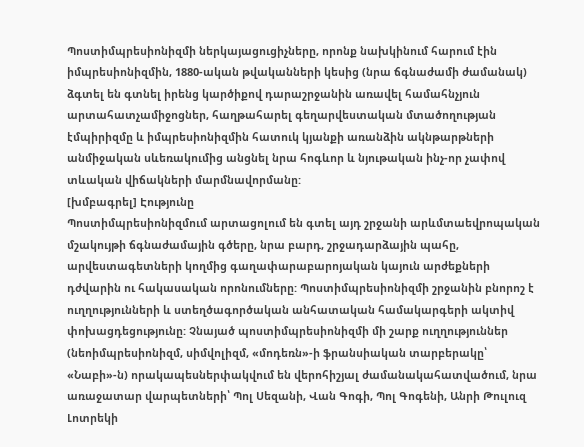Պոստիմպրեսիոնիզմի ներկայացուցիչները, որոնք նախկինում հարում էին իմպրեսիոնիզմին, 1880-ական թվականների կեսից (նրա ճգնաժամի ժամանակ) ձգտել են գտնել իրենց կարծիքով դարաշրջանին առավել համահնչյուն արտահատչամիջոցներ, հաղթահարել գեղարվեստական մտածողության էմպիրիզմը և իմպրեսիոնիզմին հատուկ կյանքի առանձին ակնթարթների անմիջական սևեռակումից անցնել նրա հոգևոր և նյութական ինչ-որ չափով տևական վիճակների մարմնավորմանը:
[խմբագրել] Էությունը
Պոստիմպրեսիոնիզմում արտացոլում են գտել այդ շրջանի արևմտաեվրոպական մշակույթի ճգնաժամային գծերը, նրա բարդ, շրջադարձային պահը, արվեստագետների կողմից գաղափարաբարոյական կայուն արժեքների դժվարին ու հակասական որոնումները: Պոստիմպրեսիոնիզմի շրջանին բնորոշ է ուղղությունների և ստեղծագործական անհատական համակարգերի ակտիվ փոխացդեցությունը: Չնայած պոստիմպրեսիոնիզմի մի շարք ուղղություններ (նեոիմպրեսիոնիզմ, սիմվոլիզմ, «մոդեռն»-ի ֆրանսիական տարբերակը՝ «Նաբի»-ն) որակապեսներփակվում են վերոհիշյալ ժամանակահատվածում, նրա առաջատար վարպետների՝ Պոլ Սեզանի, Վան Գոգի, Պոլ Գոգենի, Անրի Թուլուզ Լոտրեկի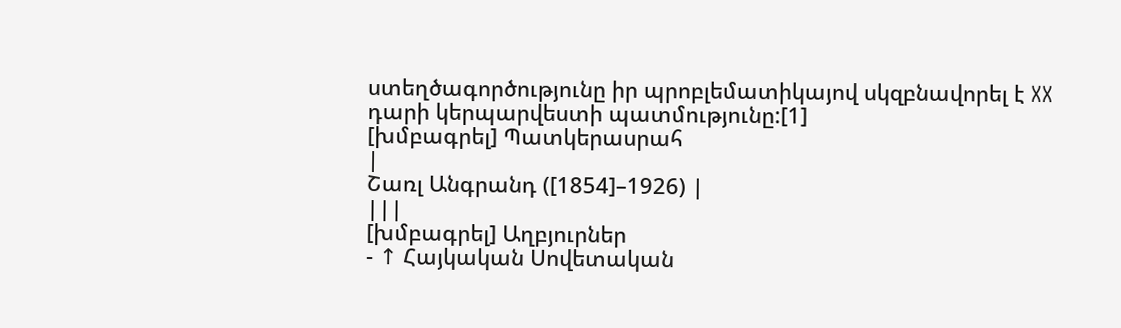ստեղծագործությունը իր պրոբլեմատիկայով սկզբնավորել է XX դարի կերպարվեստի պատմությունը:[1]
[խմբագրել] Պատկերասրահ
|
Շառլ Անգրանդ ([1854]–1926) |
|||
[խմբագրել] Աղբյուրներ
- ↑ Հայկական Սովետական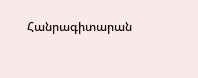Հանրագիտարան